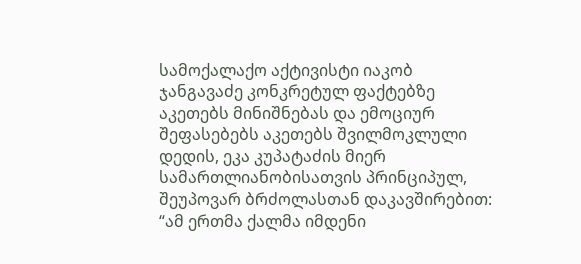სამოქალაქო აქტივისტი იაკობ ჯანგავაძე კონკრეტულ ფაქტებზე აკეთებს მინიშნებას და ემოციურ შეფასებებს აკეთებს შვილმოკლული დედის, ეკა კუპატაძის მიერ სამართლიანობისათვის პრინციპულ, შეუპოვარ ბრძოლასთან დაკავშირებით:
“ამ ერთმა ქალმა იმდენი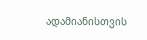ადამიანისთვის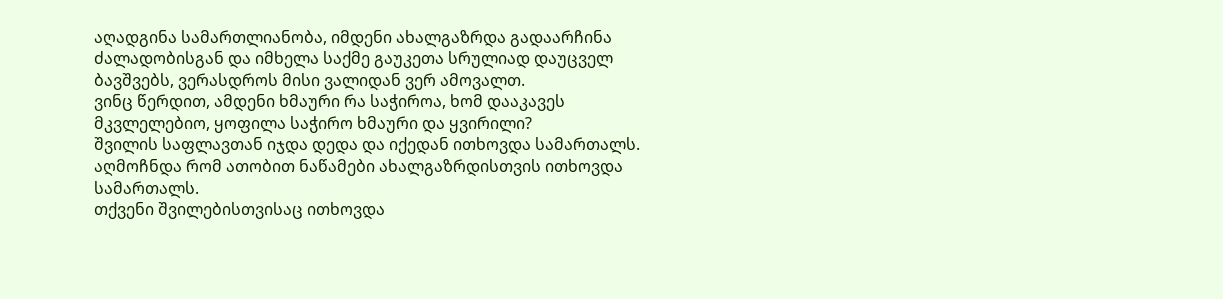აღადგინა სამართლიანობა, იმდენი ახალგაზრდა გადაარჩინა ძალადობისგან და იმხელა საქმე გაუკეთა სრულიად დაუცველ ბავშვებს, ვერასდროს მისი ვალიდან ვერ ამოვალთ.
ვინც წერდით, ამდენი ხმაური რა საჭიროა, ხომ დააკავეს მკვლელებიო, ყოფილა საჭირო ხმაური და ყვირილი?
შვილის საფლავთან იჯდა დედა და იქედან ითხოვდა სამართალს.
აღმოჩნდა რომ ათობით ნაწამები ახალგაზრდისთვის ითხოვდა სამართალს.
თქვენი შვილებისთვისაც ითხოვდა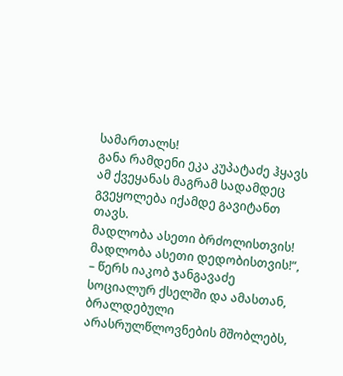სამართალს!
განა რამდენი ეკა კუპატაძე ჰყავს ამ ქვეყანას მაგრამ სადამდეც გვეყოლება იქამდე გავიტანთ თავს.
მადლობა ასეთი ბრძოლისთვის!
მადლობა ასეთი დედობისთვის!“, – წერს იაკობ ჯანგავაძე სოციალურ ქსელში და ამასთან, ბრალდებული არასრულწლოვნების მშობლებს,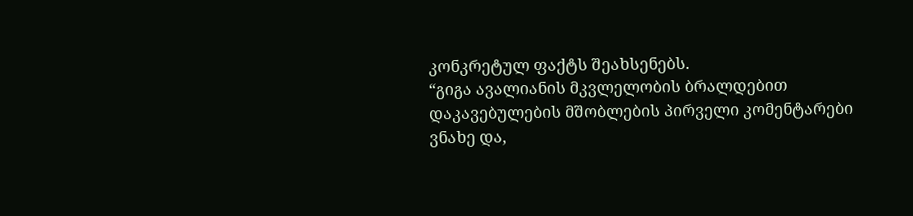კონკრეტულ ფაქტს შეახსენებს.
“გიგა ავალიანის მკვლელობის ბრალდებით დაკავებულების მშობლების პირველი კომენტარები ვნახე და,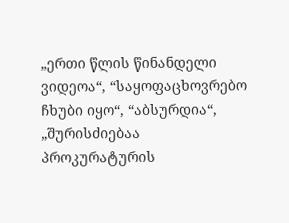„ერთი წლის წინანდელი ვიდეოა“, “საყოფაცხოვრებო ჩხუბი იყო“, “აბსურდია“, „შურისძიებაა პროკურატურის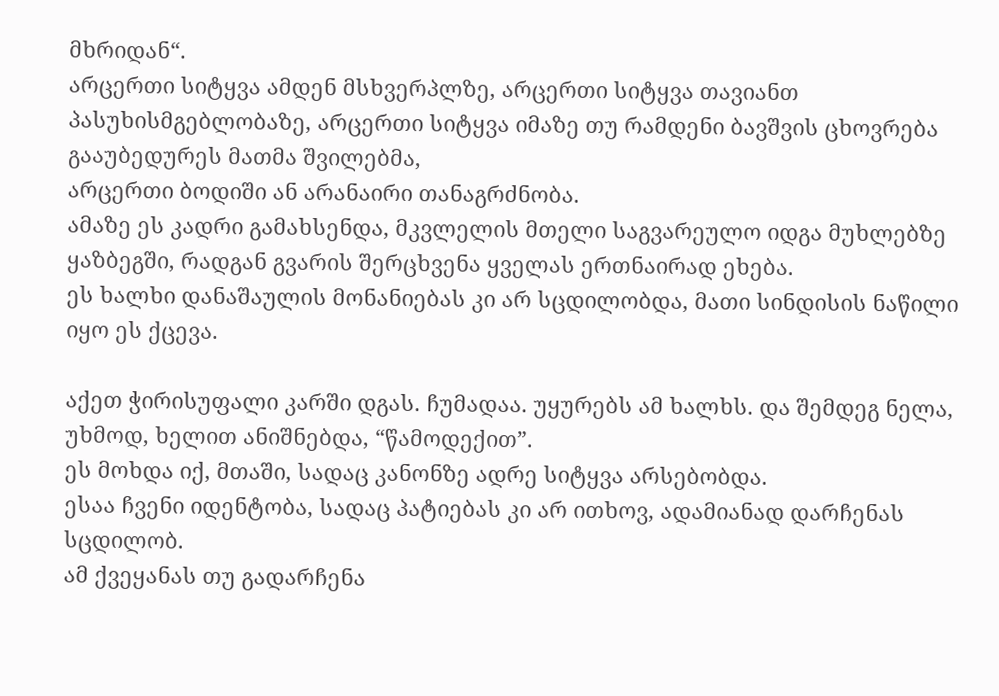მხრიდან“.
არცერთი სიტყვა ამდენ მსხვერპლზე, არცერთი სიტყვა თავიანთ პასუხისმგებლობაზე, არცერთი სიტყვა იმაზე თუ რამდენი ბავშვის ცხოვრება გააუბედურეს მათმა შვილებმა,
არცერთი ბოდიში ან არანაირი თანაგრძნობა.
ამაზე ეს კადრი გამახსენდა, მკვლელის მთელი საგვარეულო იდგა მუხლებზე ყაზბეგში, რადგან გვარის შერცხვენა ყველას ერთნაირად ეხება.
ეს ხალხი დანაშაულის მონანიებას კი არ სცდილობდა, მათი სინდისის ნაწილი იყო ეს ქცევა.

აქეთ ჭირისუფალი კარში დგას. ჩუმადაა. უყურებს ამ ხალხს. და შემდეგ ნელა, უხმოდ, ხელით ანიშნებდა, “წამოდექით”.
ეს მოხდა იქ, მთაში, სადაც კანონზე ადრე სიტყვა არსებობდა.
ესაა ჩვენი იდენტობა, სადაც პატიებას კი არ ითხოვ, ადამიანად დარჩენას სცდილობ.
ამ ქვეყანას თუ გადარჩენა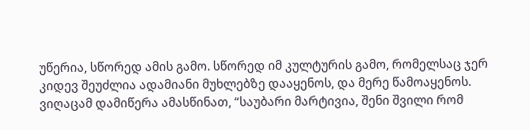უწერია, სწორედ ამის გამო. სწორედ იმ კულტურის გამო, რომელსაც ჯერ კიდევ შეუძლია ადამიანი მუხლებზე დააყენოს, და მერე წამოაყენოს.
ვიღაცამ დამიწერა ამასწინათ, “საუბარი მარტივია, შენი შვილი რომ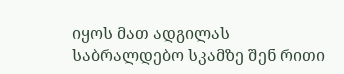იყოს მათ ადგილას საბრალდებო სკამზე შენ რითი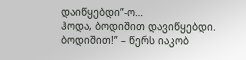დაიწყებდი”-ო…
ჰოდა, ბოდიშით დავიწყებდი. ბოდიშით!” – წერს იაკობ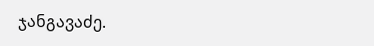ჯანგავაძე.